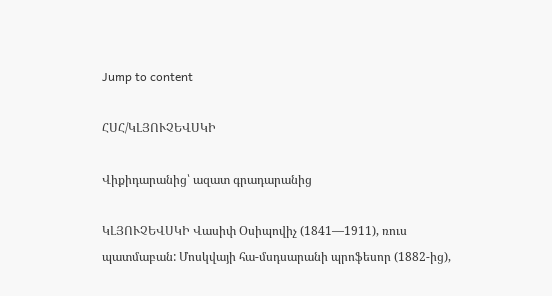Jump to content

ՀՍՀ/ԿԼՅՈՒՉԵՎՍԿԻ

Վիքիդարանից՝ ազատ գրադարանից

ԿԼՅՈՒՉԵՎՍԿԻ Վասիփ Օսիպովիչ (1841—1911), ռուս պատմաբան: Մոսկվայի հա-մսդսարանի պրոֆեսոր (1882-ից),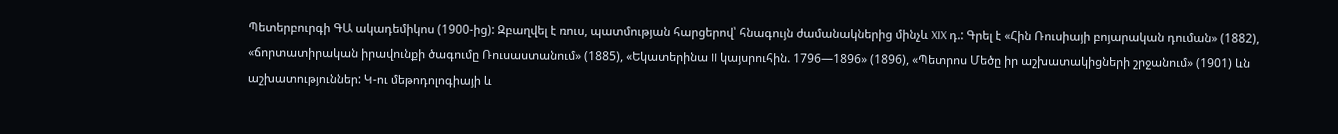Պետերբուրգի ԳԱ ակադեմիկոս (1900-ից): Զբաղվել է ռուս, պատմության հարցերով՝ հնագույն ժամանակներից մինչև XIX դ.: Գրել է «Հին Ռուսիայի բոյարական դուման» (1882), «ճորտատիրական իրավունքի ծագումը Ռուսաստանում» (1885), «Եկատերինա II կայսրուհին. 1796—1896» (1896), «Պետրոս Մեծը իր աշխատակիցների շրջանում» (1901) ևն աշխատություններ: Կ-ու մեթոդոլոգիայի և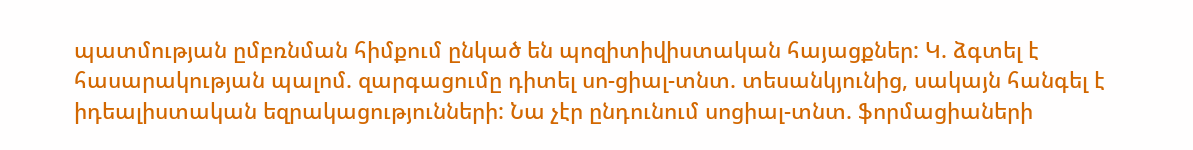պատմության ըմբռնման հիմքում ընկած են պոզիտիվիստական հայացքներ: Կ. ձգտել է հասարակության պալոմ. զարգացումը դիտել սո-ցիալ-տնտ. տեսանկյունից, սակայն հանգել է իդեալիստական եզրակացությունների: Նա չէր ընդունում սոցիալ-տնտ. ֆորմացիաների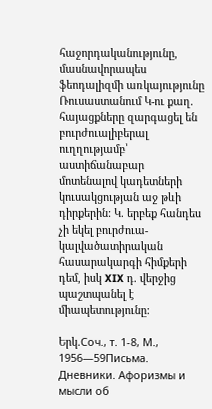հաջորդականությունը, մասնավորապես ֆեոդալիզմի առկայությունը Ռուսաստանում Կ-ու քաղ. հայացքները զարգացել են բուրժուալիբերալ ուղղությամբ՝ աստիճանաբար մոտենալով կադետների կուսակցության աջ թևի դիրքերին: Կ. երբեք հանդես չի եկել բուրժուա-կալվածատիրական հասարակարգի հիմքերի դեմ, իսկ XIX դ. վերջից պաշտպանել է միապետությունը:

Երկ.Соч., т. 1-8, М., 1956—59Письма. Дневники. Афоризмы и мысли об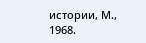истории, М., 1968.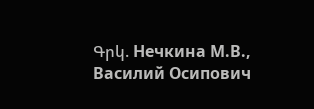Գրկ. Нечкина М.В., Василий Осипович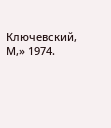Ключевский, М,» 1974.